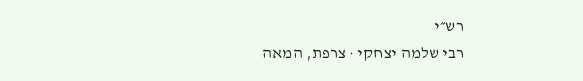רש״י
רבי שלמה יצחקי · צרפת, המאה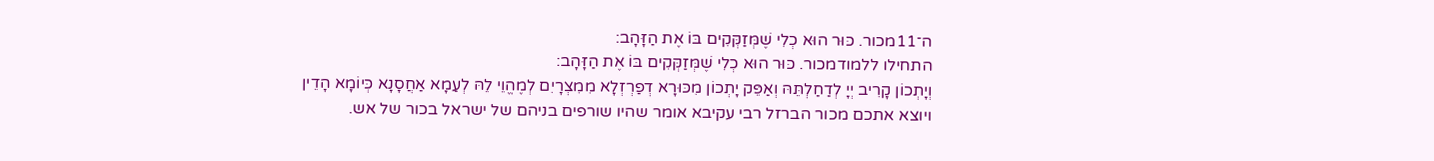ה־11מכור. כּוּר הוּא כְלִי שֶׁמְּזַקְּקִים בּוֹ אֶת הַזָּהָב:
התחילו ללמודמכור. כּוּר הוּא כְלִי שֶׁמְּזַקְּקִים בּוֹ אֶת הַזָּהָב:
וְיָתְכוֹן קָרִיב יְיָ לְדַחַלְתֵּהּ וְאַפֵּק יָתְכוֹן מִכּוּרָא דְפַרְזְלָא מִמִצְרָיִם לְמֶהֱוֵי לֵהּ לְעַמָא אַחֲסָנָא כְּיוֹמָא הָדֵין
ויוצא אתכם מכור הברזל רבי עקיבא אומר שהיו שורפים בניהם של ישראל בכור של אש.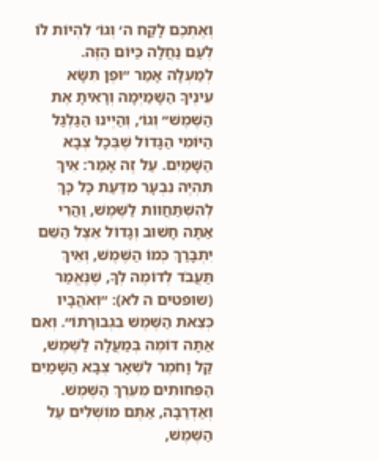וְאֶתְכֶם לָקַח ה׳ וְגוֹ׳ לִהְיוֹת לוֹ לְעַם נַחֲלָה כַּיּוֹם הַזֶּה. לְמַעְלָה אָמַר ״וּפֶן תִּשָּׂא עֵינֶיךָ הַשָּׁמַיְמָה וְרָאִיתָ אֶת הַשֶּׁמֶשׁ״ וְגוֹ׳, וְהַיְינוּ הַגַּלְגַּל הַיּוֹמִי הַגָּדוֹל שֶׁבְּכָל צְבָא הַשָּׁמַיִם. עַל זֶה אָמַר: אֵיךְ תִּהְיֶה נִבְעָר מִדַּעַת כָּל כָּךְ לְהִשְׁתַּחֲווֹת לַשֶּׁמֶשׁ, וַהֲרֵי אַתָּה חָשׁוּב וְגָדוֹל אֵצֶל הַשֵּׁם יִתְבָּרַךְ כְּמוֹ הַשֶּׁמֶשׁ, וְאֵיךְ תַּעֲבֹד לְדוֹמֶה לְךָ, שֶׁנֶּאֱמַר (שופטים ה לא): ״וְאֹהֲבָיו כְּצֵאת הַשֶּׁמֶשׁ בִּגְבוּרָתוֹ״. וְאִם אַתָּה דּוֹמֶה בְּמַעֲלָה לַשֶּׁמֶשׁ, קַל וָחֹמֶר לִשְׁאָר צְבָא הַשָּׁמַיִם הַפְּחוּתִים מֵעֵרֶךְ הַשֶּׁמֶשׁ. וְאַדְרַבָּה, אַתֶּם מוֹשְׁלִים עַל הַשֶּׁמֶשׁ,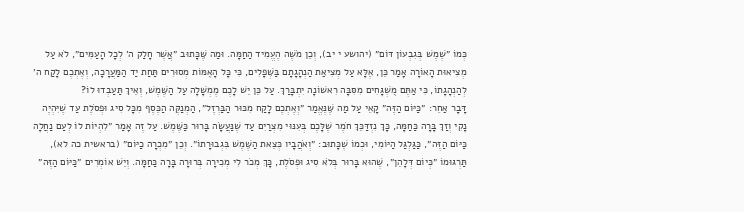כְּמוֹ ״שֶׁמֶשׁ בְּגִבְעוֹן דּוֹם״ (יהושע י יב), וְכֵן מֹשֶׁה הֶעֱמִיד הַחַמָּה. וּמַה שֶּׁכָּתוּב ״אֲשֶׁר חָלַק ה׳ לְכָל הָעַמִּים״, לֹא עַל מְצִיאוּת הָאוֹרָה אָמַר כֵּן, אֶלָּא עַל מְצִיאַת הַנְהָגָתָם בַּשְּׁפָלִים, כִּי כָּל הָאֻמּוֹת מְסוּרִים תַּחַת יַד הַמַּעֲרָכָה, וְאֶתְכֶם לָקַח ה׳ לְהַנְהָגָתוֹ, כִּי אַתֶּם מֻשְׁגָּחִים מִסִּבָּה רִאשׁוֹנָה יִתְבָּרַךְ. עַל כֵּן יֵשׁ לָכֶם מֶמְשָׁלָה עַל הַשֶּׁמֶשׁ, וְאֵיךְ תַּעַבְדוּ לוֹ?
דָּבָר אַחֵר: ״כַּיּוֹם הַזֶּה״ קָאֵי עַל מַה שֶּׁנֶּאֱמַר ״וְאֶתְכֶם לָקַח מִכּוּר הַבַּרְזֶל״, הַמְנַקֶּה הַכֶּסֶף מִכָּל סִיג וּפְסֹלֶת עַד שֶׁיִּהְיֶה נָקִי וְזַךְ בָּרָה כַּחַמָּה, כָּךְ נִזְדַּכֵּךְ חֹמֶר שֶׁלָּכֶם בְּעִנּוּי מִצְרַיִם עַד שֶׁנַּעֲשָׂה בָּרוּר כַּשֶּׁמֶשׁ. עַל זֶה אָמַר ״לִהְיוֹת לוֹ לְעַם נַחֲלָה כַּיּוֹם הַזֶּה״, כַּגַּלְגַּל הַיּוֹמִי, וּכְמוֹ שֶׁכָּתוּב: ״וְאֹהֲבָיו כְּצֵאת הַשֶּׁמֶשׁ בִּגְבוּרָתוֹ״. וְכֵן ״מִכְרָה כַיּוֹם״ (בראשית כה לא), תַּרְגּוּמוֹ ״כְּיוֹם דְּלָהֵן״, שֶׁהוּא בָּרוּר בְּלֹא סִיג וּפְסֹלֶת, כָּךְ מְכֹר לִי מְכִירָה בְּרוּרָה בָּרָה כַּחַמָּה. וְיֵשׁ אוֹמְרִים ״כַּיּוֹם הַזֶּה״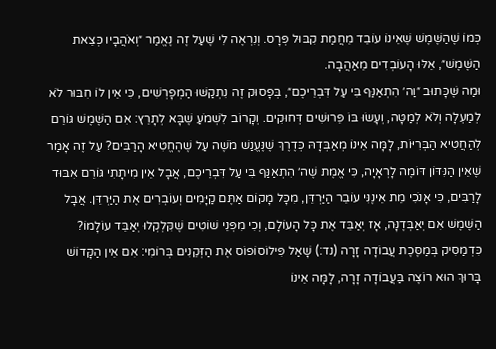כְּמוֹ שֶׁהַשֶּׁמֶשׁ שֶׁאֵינוֹ עוֹבֵד מֵחֲמַת קִבּוּל פְּרָס. וְנִרְאֶה לִי שֶׁעַל זֶה נֶאֱמַר ״וְאֹהֲבָיו כְּצֵאת הַשֶּׁמֶשׁ״, אֵלּוּ הָעוֹבְדִים מֵאַהֲבָה.
וּמַה שֶּׁכָּתוּב ״וַה׳ הִתְאַנַּף בִּי עַל דִּבְרֵיכֶם״, בְּפָסוּק זֶה נִתְקַשּׁוּ הַמְפָרְשִׁים, כִּי אֵין לוֹ חִבּוּר לֹא לְמַעְלָה וְלֹא לְמַטָּה, וְעָשׂוּ בּוֹ פֵּרוּשִׁים דְּחוּקִים. וְקָרוֹב לִשְׁמֹעַ שֶׁבָּא לְתָרֵץ: אִם הַשֶּׁמֶשׁ גּוֹרֵם לְהַחֲטִיא הַבְּרִיּוֹת, לָמָּה אֵינוֹ מְאַבְּדָהּ כְּדֶרֶךְ שֶׁנֶּעֱנַשׁ מֹשֶׁה עַל שֶׁהֶחֱטִיא הָרַבִּים? עַל זֶה אָמַר שֶׁאֵין הַנִּדּוֹן דּוֹמֶה לָרְאָיָה, כִּי אֱמֶת שֶׁה׳ הִתְאַנַּף בִּי עַל דִּבְרֵיכֶם, אֲבָל אֵין מִיתָתִי גּוֹרֵם אִבּוּד לָרַבִּים, כִּי אָנֹכִי מֵת אֵינֶנִּי עוֹבֵר הַיַּרְדֵּן, מִכָּל מָקוֹם אַתֶּם קַיָּמִים וְעוֹבְרִים אֶת הַיַּרְדֵּן. אֲבָל הַשֶּׁמֶשׁ אִם יְאַבְּדֶנָּה, אָז יְאַבֵּד אֶת כָּל הָעוֹלָם, וְכִי מִפְּנֵי שׁוֹטִים שֶׁקִּלְקְלוּ יְאַבֵּד עוֹלָמוֹ? כִּדְמַסִּיק בְּמַסֶּכֶת עֲבוֹדָה זָרָה (נד:) שָׁאַל פִּילוֹסוֹפוֹס אֶת הַזְּקֵנִים בְּרוֹמִי: אִם אֵין הַקָּדוֹשׁ בָּרוּךְ הוּא רוֹצֶה בַּעֲבוֹדָה זָרָה, לָמָּה אֵינוֹ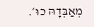מְאַבְּדָהּ כוּ׳.